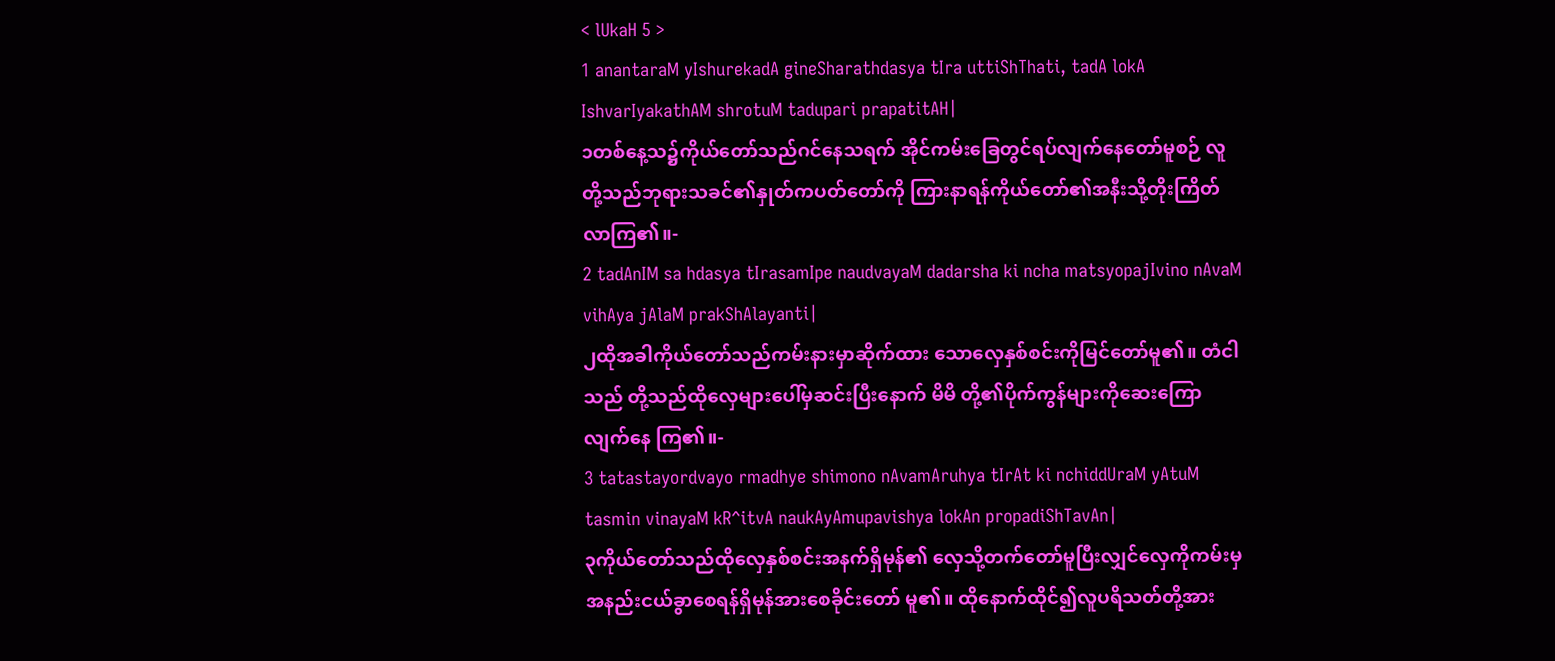< lUkaH 5 >
1 anantaraM yIshurekadA gineSharathdasya tIra uttiShThati, tadA lokA IshvarIyakathAM shrotuM tadupari prapatitAH|
၁တစ်နေ့သ၌ကိုယ်တော်သည်ဂင်နေသရက် အိုင်ကမ်းခြေတွင်ရပ်လျက်နေတော်မူစဉ် လူ တို့သည်ဘုရားသခင်၏နှုတ်ကပတ်တော်ကို ကြားနာရန်ကိုယ်တော်၏အနီးသို့တိုးကြိတ် လာကြ၏။-
2 tadAnIM sa hdasya tIrasamIpe naudvayaM dadarsha ki ncha matsyopajIvino nAvaM vihAya jAlaM prakShAlayanti|
၂ထိုအခါကိုယ်တော်သည်ကမ်းနားမှာဆိုက်ထား သောလှေနှစ်စင်းကိုမြင်တော်မူ၏။ တံငါသည် တို့သည်ထိုလှေများပေါ်မှဆင်းပြီးနောက် မိမိ တို့၏ပိုက်ကွန်များကိုဆေးကြောလျက်နေ ကြ၏။-
3 tatastayordvayo rmadhye shimono nAvamAruhya tIrAt ki nchiddUraM yAtuM tasmin vinayaM kR^itvA naukAyAmupavishya lokAn propadiShTavAn|
၃ကိုယ်တော်သည်ထိုလှေနှစ်စင်းအနက်ရှိမုန်၏ လှေသို့တက်တော်မူပြီးလျှင်လှေကိုကမ်းမှ အနည်းငယ်ခွာစေရန်ရှိမုန်အားစေခိုင်းတော် မူ၏။ ထိုနောက်ထိုင်၍လူပရိသတ်တို့အား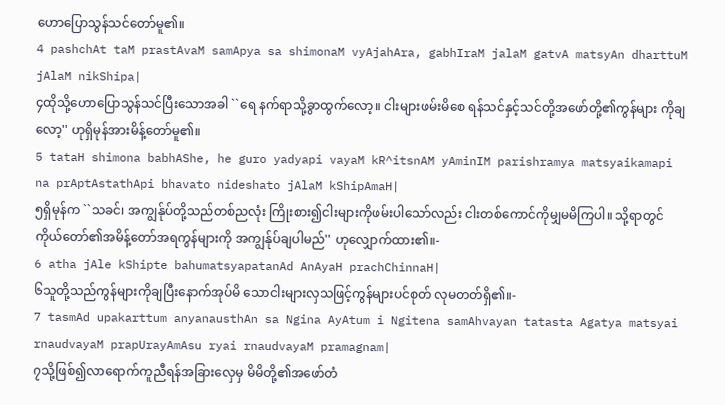ဟောပြောသွန်သင်တော်မူ၏။
4 pashchAt taM prastAvaM samApya sa shimonaM vyAjahAra, gabhIraM jalaM gatvA matsyAn dharttuM jAlaM nikShipa|
၄ထိုသို့ဟောပြောသွန်သင်ပြီးသောအခါ ``ရေ နက်ရာသို့ခွာထွက်လော့။ ငါးများဖမ်းမိစေ ရန်သင်နှင့်သင်တို့အဖော်တို့၏ကွန်များ ကိုချလော့'' ဟုရှိမုန်အားမိန့်တော်မူ၏။
5 tataH shimona babhAShe, he guro yadyapi vayaM kR^itsnAM yAminIM parishramya matsyaikamapi na prAptAstathApi bhavato nideshato jAlaM kShipAmaH|
၅ရှိမုန်က ``သခင်၊ အကျွန်ုပ်တို့သည်တစ်ညလုံး ကြိုးစား၍ငါးများကိုဖမ်းပါသော်လည်း ငါးတစ်ကောင်ကိုမျှမမိကြပါ။ သို့ရာတွင် ကိုယ်တော်၏အမိန့်တော်အရကွန်များကို အကျွန်ုပ်ချပါမည်'' ဟုလျှောက်ထား၏။-
6 atha jAle kShipte bahumatsyapatanAd AnAyaH prachChinnaH|
၆သူတို့သည်ကွန်များကိုချပြီးနောက်အုပ်မိ သောငါးများလှသဖြင့်ကွန်များပင်စုတ် လုမတတ်ရှိ၏။-
7 tasmAd upakarttum anyanausthAn sa Ngina AyAtum i Ngitena samAhvayan tatasta Agatya matsyai rnaudvayaM prapUrayAmAsu ryai rnaudvayaM pramagnam|
၇သို့ဖြစ်၍လာရောက်ကူညီရန်အခြားလှေမှ မိမိတို့၏အဖော်တံ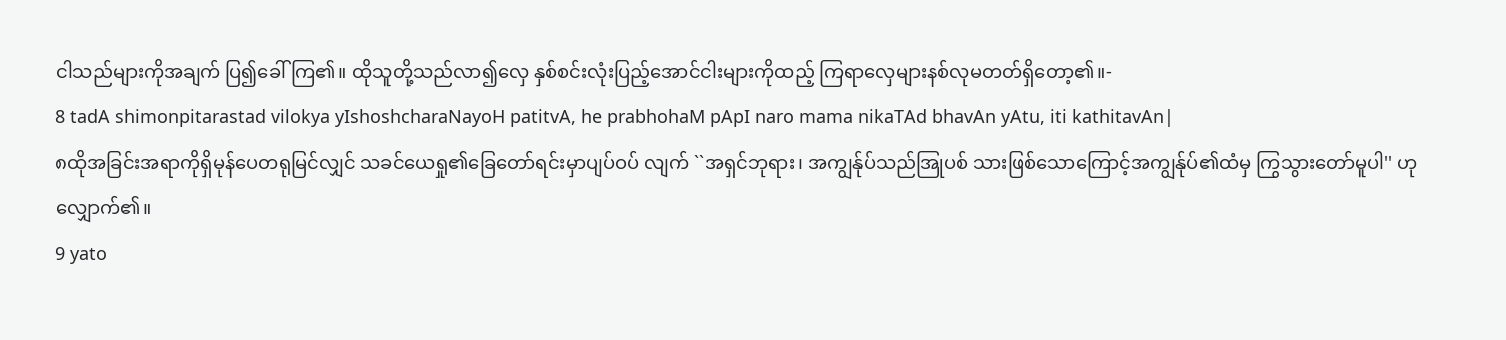ငါသည်များကိုအချက် ပြ၍ခေါ်ကြ၏။ ထိုသူတို့သည်လာ၍လှေ နှစ်စင်းလုံးပြည့်အောင်ငါးများကိုထည့် ကြရာလှေများနစ်လုမတတ်ရှိတော့၏။-
8 tadA shimonpitarastad vilokya yIshoshcharaNayoH patitvA, he prabhohaM pApI naro mama nikaTAd bhavAn yAtu, iti kathitavAn|
၈ထိုအခြင်းအရာကိုရှိမုန်ပေတရုမြင်လျှင် သခင်ယေရှု၏ခြေတော်ရင်းမှာပျပ်ဝပ် လျက် ``အရှင်ဘုရား၊ အကျွန်ုပ်သည်အြုပစ် သားဖြစ်သောကြောင့်အကျွန်ုပ်၏ထံမှ ကြွသွားတော်မူပါ'' ဟုလျှောက်၏။
9 yato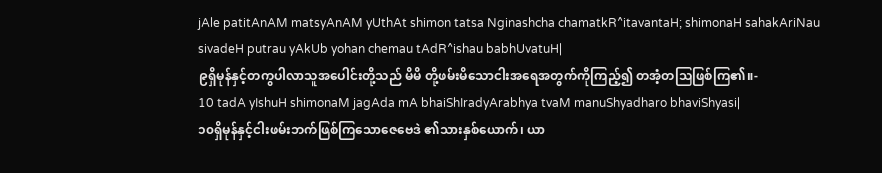jAle patitAnAM matsyAnAM yUthAt shimon tatsa Nginashcha chamatkR^itavantaH; shimonaH sahakAriNau sivadeH putrau yAkUb yohan chemau tAdR^ishau babhUvatuH|
၉ရှိမုန်နှင့်တကွပါလာသူအပေါင်းတို့သည် မိမိ တို့ဖမ်းမိသောငါးအရေအတွက်ကိုကြည့်၍ တအံ့တသြဖြစ်ကြ၏။-
10 tadA yIshuH shimonaM jagAda mA bhaiShIradyArabhya tvaM manuShyadharo bhaviShyasi|
၁၀ရှိမုန်နှင့်ငါးဖမ်းဘက်ဖြစ်ကြသောဇေဗေဒဲ ၏သားနှစ်ယောက်၊ ယာ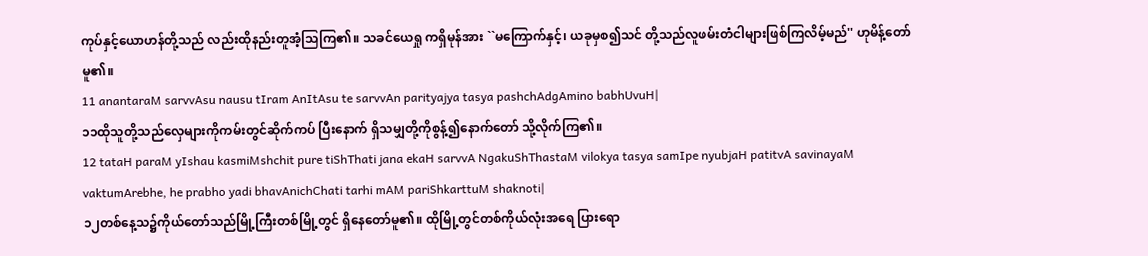ကုပ်နှင့်ယောဟန်တို့သည် လည်းထိုနည်းတူအံ့သြကြ၏။ သခင်ယေရှု ကရှိမုန်အား ``မကြောက်နှင့်၊ ယခုမှစ၍သင် တို့သည်လူဖမ်းတံငါများဖြစ်ကြလိမ့်မည်'' ဟုမိန့်တော်မူ၏။
11 anantaraM sarvvAsu nausu tIram AnItAsu te sarvvAn parityajya tasya pashchAdgAmino babhUvuH|
၁၁ထိုသူတို့သည်လှေများကိုကမ်းတွင်ဆိုက်ကပ် ပြီးနောက် ရှိသမျှတို့ကိုစွန့်၍နောက်တော် သို့လိုက်ကြ၏။
12 tataH paraM yIshau kasmiMshchit pure tiShThati jana ekaH sarvvA NgakuShThastaM vilokya tasya samIpe nyubjaH patitvA savinayaM vaktumArebhe, he prabho yadi bhavAnichChati tarhi mAM pariShkarttuM shaknoti|
၁၂တစ်နေ့သ၌ကိုယ်တော်သည်မြို့ကြီးတစ်မြို့တွင် ရှိနေတော်မူ၏။ ထိုမြို့တွင်တစ်ကိုယ်လုံးအရေ ပြားရော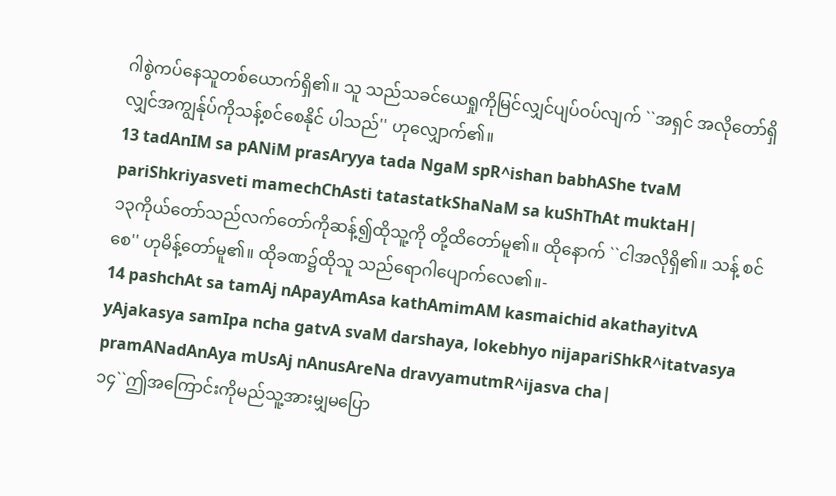ဂါစွဲကပ်နေသူတစ်ယောက်ရှိ၏။ သူ သည်သခင်ယေရှုကိုမြင်လျှင်ပျပ်ဝပ်လျက် ``အရှင် အလိုတော်ရှိလျှင်အကျွန်ုပ်ကိုသန့်စင်စေနိုင် ပါသည်'' ဟုလျှောက်၏။
13 tadAnIM sa pANiM prasAryya tada NgaM spR^ishan babhAShe tvaM pariShkriyasveti mamechChAsti tatastatkShaNaM sa kuShThAt muktaH|
၁၃ကိုယ်တော်သည်လက်တော်ကိုဆန့်၍ထိုသူ့ကို တို့ထိတော်မူ၏။ ထိုနောက် ``ငါအလိုရှိ၏။ သန့် စင်စေ'' ဟုမိန့်တော်မူ၏။ ထိုခဏ၌ထိုသူ သည်ရောဂါပျောက်လေ၏။-
14 pashchAt sa tamAj nApayAmAsa kathAmimAM kasmaichid akathayitvA yAjakasya samIpa ncha gatvA svaM darshaya, lokebhyo nijapariShkR^itatvasya pramANadAnAya mUsAj nAnusAreNa dravyamutmR^ijasva cha|
၁၄``ဤအကြောင်းကိုမည်သူ့အားမျှမပြော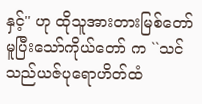နှင့်'' ဟု ထိုသူအားတားမြစ်တော်မူပြီးသော်ကိုယ်တော် က ``သင်သည်ယဇ်ပုရောဟိတ်ထံ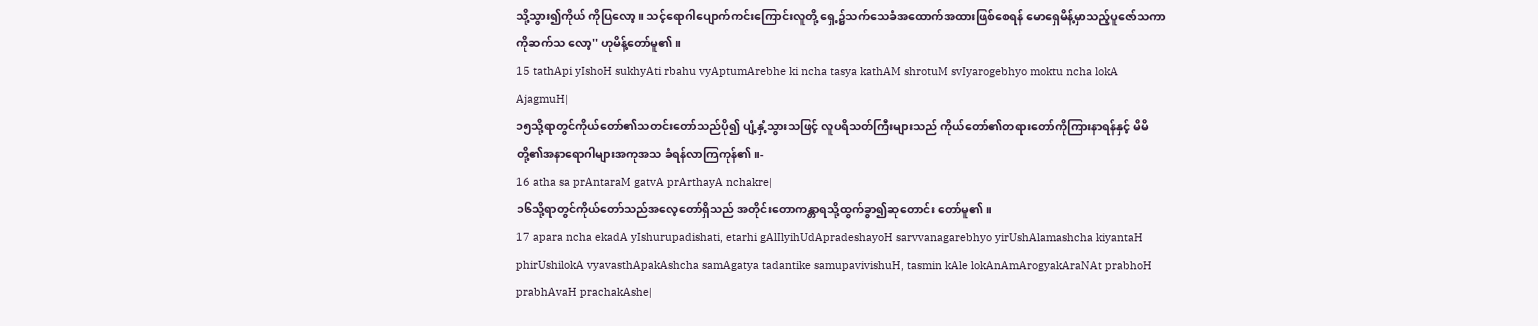သို့သွား၍ကိုယ် ကိုပြလော့။ သင့်ရောဂါပျောက်ကင်းကြောင်းလူတို့ ရှေ့၌သက်သေခံအထောက်အထားဖြစ်စေရန် မောရှေမိန့်မှာသည့်ပူဇော်သကာကိုဆက်သ လော့'' ဟုမိန့်တော်မူ၏။
15 tathApi yIshoH sukhyAti rbahu vyAptumArebhe ki ncha tasya kathAM shrotuM svIyarogebhyo moktu ncha lokA AjagmuH|
၁၅သို့ရာတွင်ကိုယ်တော်၏သတင်းတော်သည်ပို၍ ပျံ့နှံ့သွားသဖြင့် လူပရိသတ်ကြီးများသည် ကိုယ်တော်၏တရားတော်ကိုကြားနာရန်နှင့် မိမိတို့၏အနာရောဂါများအကုအသ ခံရန်လာကြကုန်၏။-
16 atha sa prAntaraM gatvA prArthayA nchakre|
၁၆သို့ရာတွင်ကိုယ်တော်သည်အလေ့တော်ရှိသည် အတိုင်းတောကန္တာရသို့ထွက်ခွာ၍ဆုတောင်း တော်မူ၏။
17 apara ncha ekadA yIshurupadishati, etarhi gAlIlyihUdApradeshayoH sarvvanagarebhyo yirUshAlamashcha kiyantaH phirUshilokA vyavasthApakAshcha samAgatya tadantike samupavivishuH, tasmin kAle lokAnAmArogyakAraNAt prabhoH prabhAvaH prachakAshe|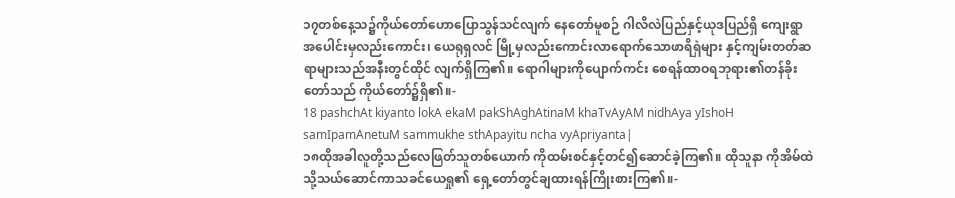၁၇တစ်နေ့သ၌ကိုယ်တော်ဟောပြောသွန်သင်လျက် နေတော်မူစဉ် ဂါလိလဲပြည်နှင့်ယုဒပြည်ရှိ ကျေးရွာအပေါင်းမှလည်းကောင်း၊ ယေရုရှလင် မြို့မှလည်းကောင်းလာရောက်သောဖာရိရှဲများ နှင့်ကျမ်းတတ်ဆရာများသည်အနီးတွင်ထိုင် လျက်ရှိကြ၏။ ရောဂါများကိုပျောက်ကင်း စေရန်ထာဝရဘုရား၏တန်ခိုးတော်သည် ကိုယ်တော်၌ရှိ၏။-
18 pashchAt kiyanto lokA ekaM pakShAghAtinaM khaTvAyAM nidhAya yIshoH samIpamAnetuM sammukhe sthApayitu ncha vyApriyanta|
၁၈ထိုအခါလူတို့သည်လေဖြတ်သူတစ်ယောက် ကိုထမ်းစင်နှင့်တင်၍ဆောင်ခဲ့ကြ၏။ ထိုသူနာ ကိုအိမ်ထဲသို့သယ်ဆောင်ကာသခင်ယေရှု၏ ရှေ့တော်တွင်ချထားရန်ကြိုးစားကြ၏။-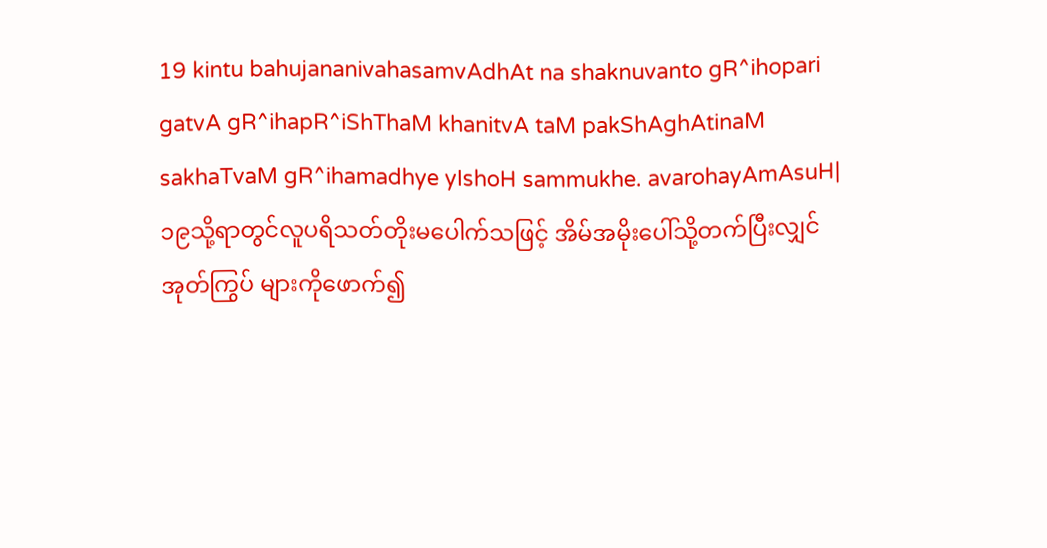19 kintu bahujananivahasamvAdhAt na shaknuvanto gR^ihopari gatvA gR^ihapR^iShThaM khanitvA taM pakShAghAtinaM sakhaTvaM gR^ihamadhye yIshoH sammukhe. avarohayAmAsuH|
၁၉သို့ရာတွင်လူပရိသတ်တိုးမပေါက်သဖြင့် အိမ်အမိုးပေါ်သို့တက်ပြီးလျှင်အုတ်ကြွပ် များကိုဖောက်၍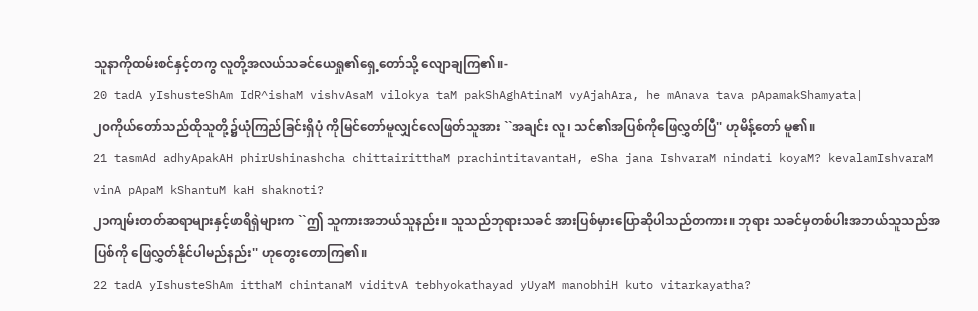သူနာကိုထမ်းစင်နှင့်တကွ လူတို့အလယ်သခင်ယေရှု၏ရှေ့တော်သို့ လျောချကြ၏။-
20 tadA yIshusteShAm IdR^ishaM vishvAsaM vilokya taM pakShAghAtinaM vyAjahAra, he mAnava tava pApamakShamyata|
၂၀ကိုယ်တော်သည်ထိုသူတို့၌ယုံကြည်ခြင်းရှိပုံ ကိုမြင်တော်မူလျှင်လေဖြတ်သူအား ``အချင်း လူ၊ သင်၏အပြစ်ကိုဖြေလွှတ်ပြီ'' ဟုမိန့်တော် မူ၏။
21 tasmAd adhyApakAH phirUshinashcha chittairitthaM prachintitavantaH, eSha jana IshvaraM nindati koyaM? kevalamIshvaraM vinA pApaM kShantuM kaH shaknoti?
၂၁ကျမ်းတတ်ဆရာများနှင့်ဖာရိရှဲများက ``ဤ သူကားအဘယ်သူနည်း။ သူသည်ဘုရားသခင် အားပြစ်မှားပြောဆိုပါသည်တကား။ ဘုရား သခင်မှတစ်ပါးအဘယ်သူသည်အပြစ်ကို ဖြေလွှတ်နိုင်ပါမည်နည်း'' ဟုတွေးတောကြ၏။
22 tadA yIshusteShAm itthaM chintanaM viditvA tebhyokathayad yUyaM manobhiH kuto vitarkayatha?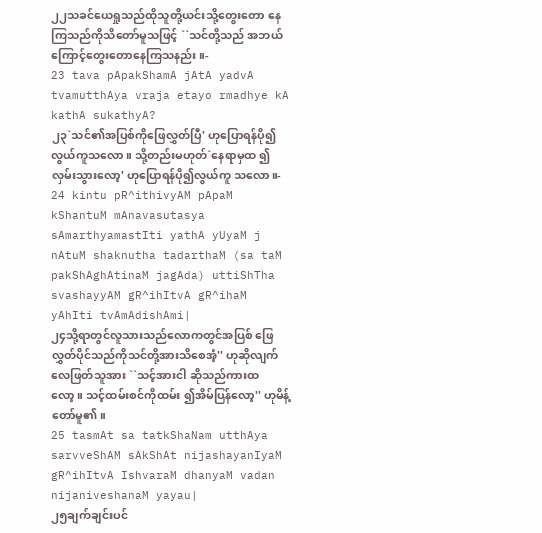၂၂သခင်ယေရှုသည်ထိုသူတို့ယင်းသို့တွေးတော နေကြသည်ကိုသိတော်မူသဖြင့် ``သင်တို့သည် အဘယ်ကြောင့်တွေးတောနေကြသနည်း။-
23 tava pApakShamA jAtA yadvA tvamutthAya vraja etayo rmadhye kA kathA sukathyA?
၂၃`သင်၏အပြစ်ကိုဖြေလွှတ်ပြီ' ဟုပြောရန်ပို၍ လွယ်ကူသလော။ သို့တည်းမဟုတ်`နေရာမှထ ၍လှမ်းသွားလော့' ဟုပြောရန်ပို၍လွယ်ကူ သလော။-
24 kintu pR^ithivyAM pApaM kShantuM mAnavasutasya sAmarthyamastIti yathA yUyaM j nAtuM shaknutha tadarthaM (sa taM pakShAghAtinaM jagAda) uttiShTha svashayyAM gR^ihItvA gR^ihaM yAhIti tvAmAdishAmi|
၂၄သို့ရာတွင်လူသားသည်လောကတွင်အပြစ် ဖြေလွှတ်ပိုင်သည်ကိုသင်တို့အားသိစေအံ့'' ဟုဆိုလျက်လေဖြတ်သူအား ``သင့်အားငါ ဆိုသည်ကားထလော့။ သင့်ထမ်းစင်ကိုထမ်း ၍အိမ်ပြန်လော့'' ဟုမိန့်တော်မူ၏။
25 tasmAt sa tatkShaNam utthAya sarvveShAM sAkShAt nijashayanIyaM gR^ihItvA IshvaraM dhanyaM vadan nijaniveshanaM yayau|
၂၅ချက်ချင်းပင်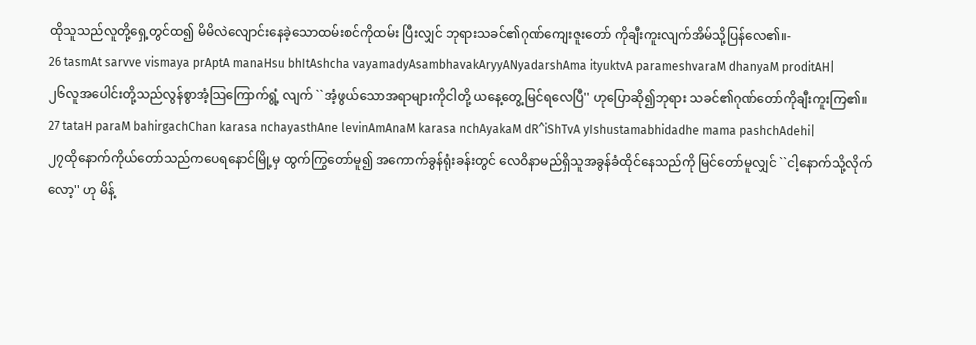ထိုသူသည်လူတို့ရှေ့တွင်ထ၍ မိမိလဲလျောင်းနေခဲ့သောထမ်းစင်ကိုထမ်း ပြီးလျှင် ဘုရားသခင်၏ဂုဏ်ကျေးဇူးတော် ကိုချီးကူးလျက်အိမ်သို့ပြန်လေ၏။-
26 tasmAt sarvve vismaya prAptA manaHsu bhItAshcha vayamadyAsambhavakAryyANyadarshAma ityuktvA parameshvaraM dhanyaM proditAH|
၂၆လူအပေါင်းတို့သည်လွန်စွာအံ့သြကြောက်ရွံ့ လျက် ``အံ့ဖွယ်သောအရာများကိုငါတို့ ယနေ့တွေ့မြင်ရလေပြီ'' ဟုပြောဆို၍ဘုရား သခင်၏ဂုဏ်တော်ကိုချီးကူးကြ၏။
27 tataH paraM bahirgachChan karasa nchayasthAne levinAmAnaM karasa nchAyakaM dR^iShTvA yIshustamabhidadhe mama pashchAdehi|
၂၇ထိုနောက်ကိုယ်တော်သည်ကပေရနောင်မြို့မှ ထွက်ကြွတော်မူ၍ အကောက်ခွန်ရုံးခန်းတွင် လေဝိနာမည်ရှိသူအခွန်ခံထိုင်နေသည်ကို မြင်တော်မူလျှင် ``ငါ့နောက်သို့လိုက်လော့'' ဟု မိန့်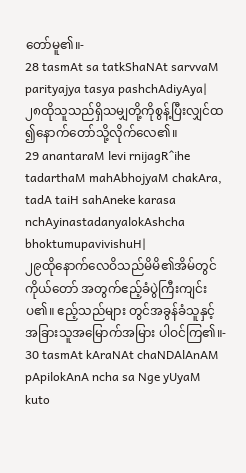တော်မူ၏။-
28 tasmAt sa tatkShaNAt sarvvaM parityajya tasya pashchAdiyAya|
၂၈ထိုသူသည်ရှိသမျှတို့ကိုစွန့်ပြီးလျှင်ထ ၍နောက်တော်သို့လိုက်လေ၏။
29 anantaraM levi rnijagR^ihe tadarthaM mahAbhojyaM chakAra, tadA taiH sahAneke karasa nchAyinastadanyalokAshcha bhoktumupavivishuH|
၂၉ထိုနောက်လေဝိသည်မိမိ၏အိမ်တွင်ကိုယ်တော် အတွက်ဧည့်ခံပွဲကြီးကျင်းပ၏။ ဧည့်သည်များ တွင်အခွန်ခံသူနှင့်အခြားသူအမြောက်အမြား ပါဝင်ကြ၏။-
30 tasmAt kAraNAt chaNDAlAnAM pApilokAnA ncha sa Nge yUyaM kuto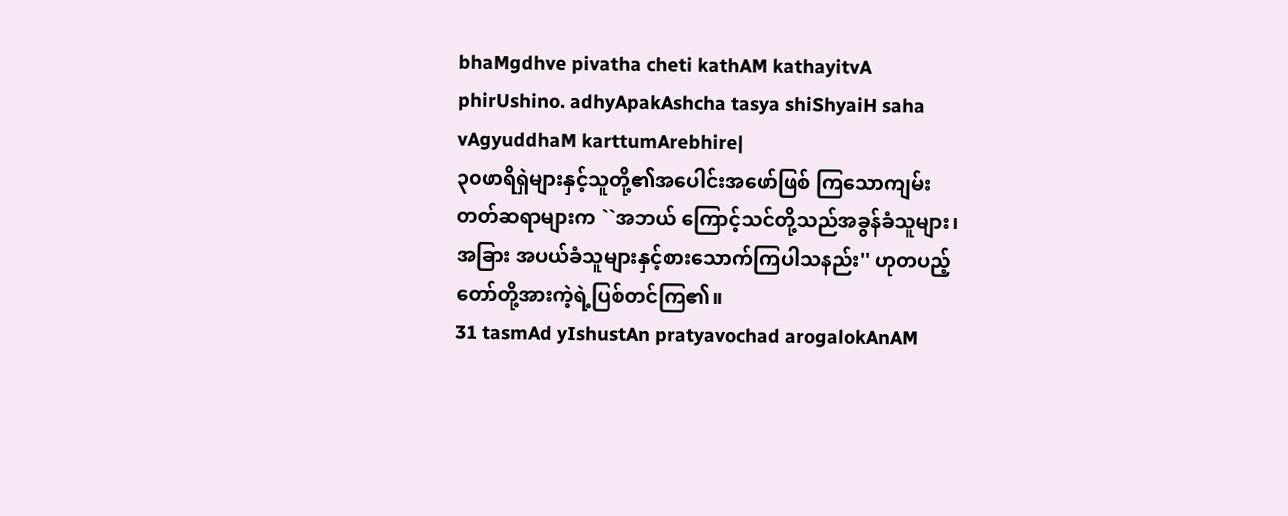bhaMgdhve pivatha cheti kathAM kathayitvA phirUshino. adhyApakAshcha tasya shiShyaiH saha vAgyuddhaM karttumArebhire|
၃၀ဖာရိရှဲများနှင့်သူတို့၏အပေါင်းအဖော်ဖြစ် ကြသောကျမ်းတတ်ဆရာများက ``အဘယ် ကြောင့်သင်တို့သည်အခွန်ခံသူများ၊ အခြား အပယ်ခံသူများနှင့်စားသောက်ကြပါသနည်း'' ဟုတပည့်တော်တို့အားကဲ့ရဲ့ပြစ်တင်ကြ၏။
31 tasmAd yIshustAn pratyavochad arogalokAnAM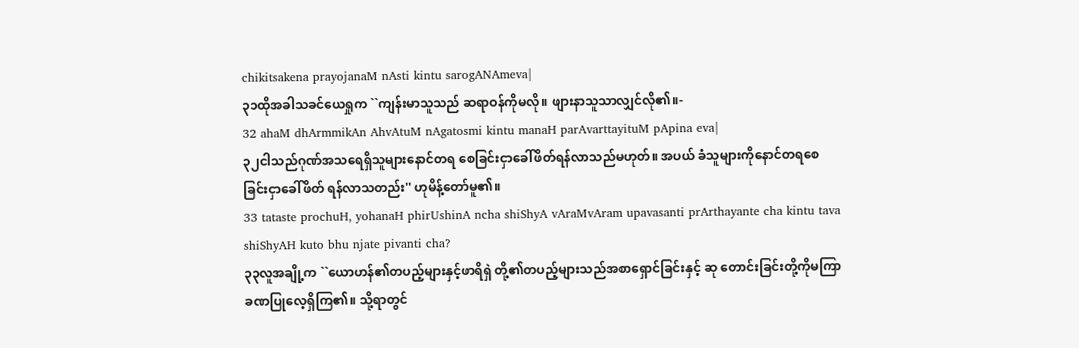chikitsakena prayojanaM nAsti kintu sarogANAmeva|
၃၁ထိုအခါသခင်ယေရှုက ``ကျန်းမာသူသည် ဆရာဝန်ကိုမလို။ ဖျားနာသူသာလျှင်လို၏။-
32 ahaM dhArmmikAn AhvAtuM nAgatosmi kintu manaH parAvarttayituM pApina eva|
၃၂ငါသည်ဂုဏ်အသရေရှိသူများနောင်တရ စေခြင်းငှာခေါ်ဖိတ်ရန်လာသည်မဟုတ်။ အပယ် ခံသူများကိုနောင်တရစေခြင်းငှာခေါ်ဖိတ် ရန်လာသတည်း'' ဟုမိန့်တော်မူ၏။
33 tataste prochuH, yohanaH phirUshinA ncha shiShyA vAraMvAram upavasanti prArthayante cha kintu tava shiShyAH kuto bhu njate pivanti cha?
၃၃လူအချို့က ``ယောဟန်၏တပည့်များနှင့်ဖာရိရှဲ တို့၏တပည့်များသည်အစာရှောင်ခြင်းနှင့် ဆု တောင်းခြင်းတို့ကိုမကြာခဏပြုလေ့ရှိကြ၏။ သို့ရာတွင်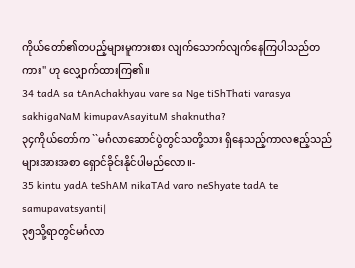ကိုယ်တော်၏တပည့်များမူကားစား လျက်သောက်လျက်နေကြပါသည်တကား'' ဟု လျှောက်ထားကြ၏။
34 tadA sa tAnAchakhyau vare sa Nge tiShThati varasya sakhigaNaM kimupavAsayituM shaknutha?
၃၄ကိုယ်တော်က ``မင်္ဂလာဆောင်ပွဲတွင်သတို့သား ရှိနေသည့်ကာလဧည့်သည်များအားအစာ ရှောင်ခိုင်းနိုင်ပါမည်လော။-
35 kintu yadA teShAM nikaTAd varo neShyate tadA te samupavatsyanti|
၃၅သို့ရာတွင်မင်္ဂလာ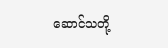ဆောင်သတို့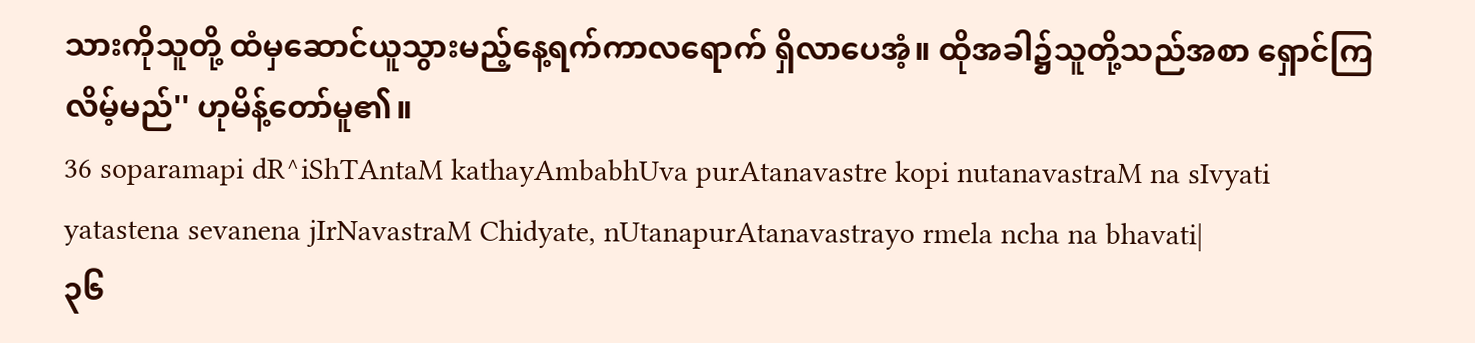သားကိုသူတို့ ထံမှဆောင်ယူသွားမည့်နေ့ရက်ကာလရောက် ရှိလာပေအံ့။ ထိုအခါ၌သူတို့သည်အစာ ရှောင်ကြလိမ့်မည်'' ဟုမိန့်တော်မူ၏။
36 soparamapi dR^iShTAntaM kathayAmbabhUva purAtanavastre kopi nutanavastraM na sIvyati yatastena sevanena jIrNavastraM Chidyate, nUtanapurAtanavastrayo rmela ncha na bhavati|
၃၆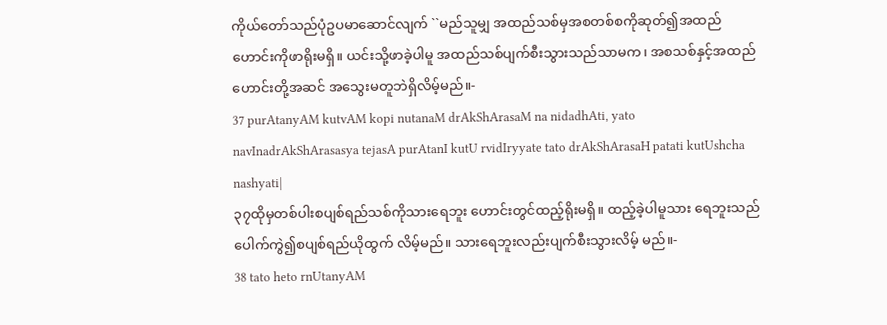ကိုယ်တော်သည်ပုံဥပမာဆောင်လျက် ``မည်သူမျှ အထည်သစ်မှအစတစ်စကိုဆုတ်၍အထည် ဟောင်းကိုဖာရိုးမရှိ။ ယင်းသို့ဖာခဲ့ပါမူ အထည်သစ်ပျက်စီးသွားသည်သာမက၊ အစသစ်နှင့်အထည်ဟောင်းတို့အဆင် အသွေးမတူဘဲရှိလိမ့်မည်။-
37 purAtanyAM kutvAM kopi nutanaM drAkShArasaM na nidadhAti, yato navInadrAkShArasasya tejasA purAtanI kutU rvidIryyate tato drAkShArasaH patati kutUshcha nashyati|
၃၇ထိုမှတစ်ပါးစပျစ်ရည်သစ်ကိုသားရေဘူး ဟောင်းတွင်ထည့်ရိုးမရှိ။ ထည့်ခဲ့ပါမူသား ရေဘူးသည်ပေါက်ကွဲ၍စပျစ်ရည်ယိုထွက် လိမ့်မည်။ သားရေဘူးလည်းပျက်စီးသွားလိမ့် မည်။-
38 tato heto rnUtanyAM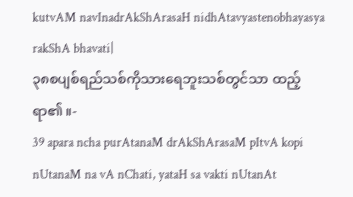kutvAM navInadrAkShArasaH nidhAtavyastenobhayasya rakShA bhavati|
၃၈စပျစ်ရည်သစ်ကိုသားရေဘူးသစ်တွင်သာ ထည့်ရာ၏။-
39 apara ncha purAtanaM drAkShArasaM pItvA kopi nUtanaM na vA nChati, yataH sa vakti nUtanAt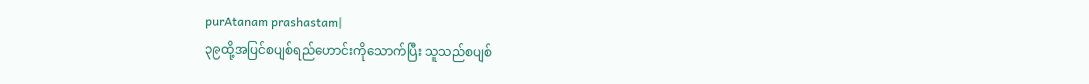purAtanam prashastam|
၃၉ထို့အပြင်စပျစ်ရည်ဟောင်းကိုသောက်ပြီး သူသည်စပျစ်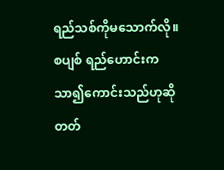ရည်သစ်ကိုမသောက်လို။ စပျစ် ရည်ဟောင်းကသာ၍ကောင်းသည်ဟုဆိုတတ်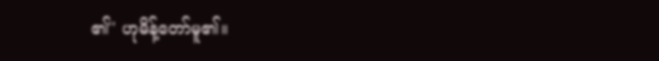၏'' ဟုမိန့်တော်မူ၏။